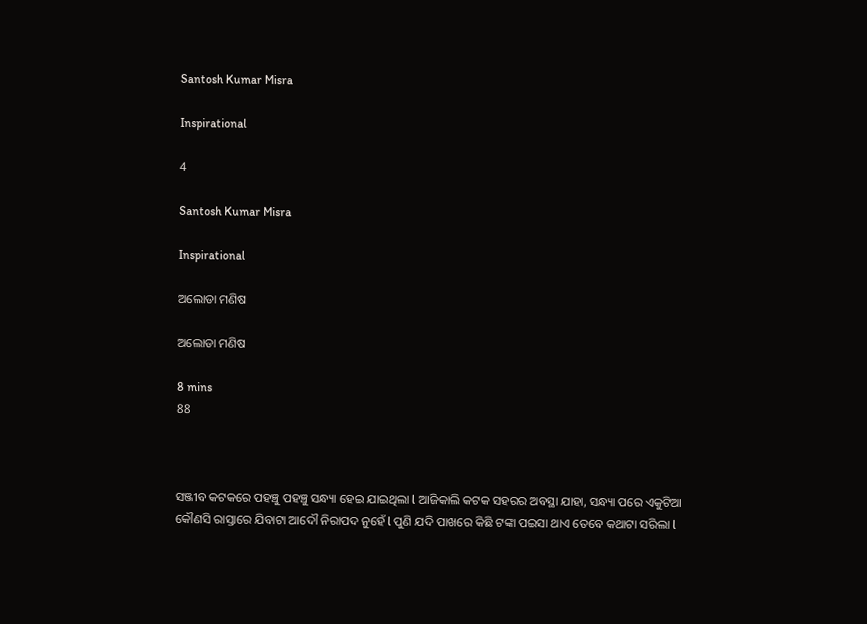Santosh Kumar Misra

Inspirational

4

Santosh Kumar Misra

Inspirational

ଅଲୋଡା ମଣିଷ

ଅଲୋଡା ମଣିଷ

8 mins
88



ସଞ୍ଜୀବ କଟକରେ ପହଞ୍ଚୁ ପହଞ୍ଚୁ ସନ୍ଧ୍ୟା ହେଇ ଯାଇଥିଲା l ଆଜିକାଲି କଟକ ସହରର ଅବସ୍ଥା ଯାହା, ସନ୍ଧ୍ୟା ପରେ ଏକୁଟିଆ କୌଣସି ରାସ୍ତାରେ ଯିବାଟା ଆଦୌ ନିରାପଦ ନୁହେଁ l ପୁଣି ଯଦି ପାଖରେ କିଛି ଟଙ୍କା ପଇସା ଥାଏ ତେବେ କଥାଟା ସରିଲା l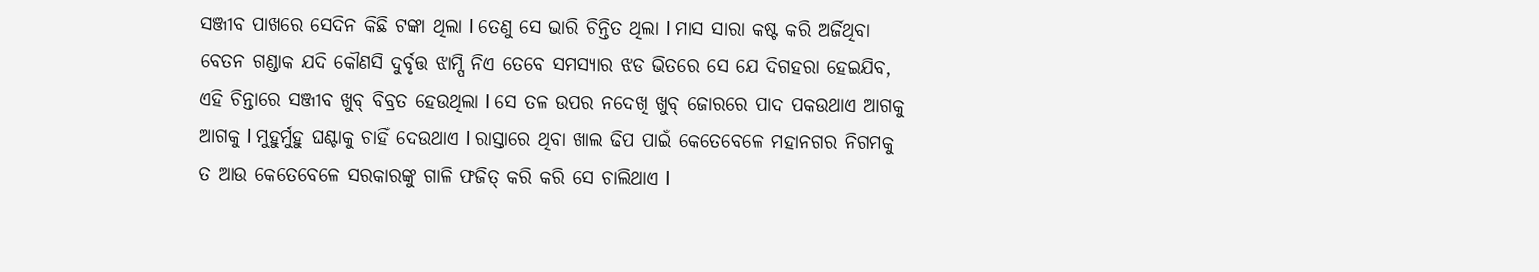ସଞ୍ଜୀବ ପାଖରେ ସେଦିନ କିଛି ଟଙ୍କା ଥିଲା l ତେଣୁ ସେ ଭାରି ଚିନ୍ତିତ ଥିଲା l ମାସ ସାରା କଷ୍ଟ କରି ଅର୍ଜିଥିବା ବେତନ ଗଣ୍ଡାକ ଯଦି କୌଣସି ଦୁର୍ବୃତ୍ତ ଝାମ୍ପି ନିଏ ତେବେ ସମସ୍ୟାର ଝଡ ଭିତରେ ସେ ଯେ ଦିଗହରା ହେଇଯିବ, ଏହି ଚିନ୍ତାରେ ସଞ୍ଜୀବ ଖୁବ୍‌ ବିବ୍ରତ ହେଉଥିଲା l ସେ ତଳ ଉପର ନଦେଖି ଖୁବ୍‌ ଜୋରରେ ପାଦ ପକଉଥାଏ ଆଗକୁ ଆଗକୁ l ମୁହୁର୍ମୁହୁ ଘଣ୍ଟାକୁ ଚାହିଁ ଦେଉଥାଏ l ରାସ୍ତାରେ ଥିବା ଖାଲ ଢିପ ପାଇଁ କେତେବେଳେ ମହାନଗର ନିଗମକୁ ତ ଆଉ କେତେବେଳେ ସରକାରଙ୍କୁ ଗାଳି ଫଜିତ୍‌ କରି କରି ସେ ଚାଲିଥାଏ l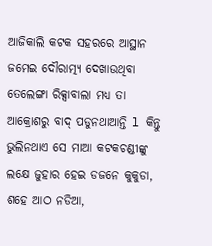ଆଜିକାଲି କଟକ ସହରରେ ଆସ୍ଥାନ ଜମେଇ ଦୌରାତ୍ମ୍ୟ ଦେଖାଉଥିବା ତେଲେଙ୍ଗା ରିକ୍ସାବାଲା ମଧ୍ୟ ତା ଆକ୍ରୋଶରୁ ବାଦ୍‌ ପଡୁନଥାଆନ୍ତି l କିନ୍ତୁ ଭୁଲିନଥାଏ ସେ ମାଆ କଟକଚଣ୍ଡୀଙ୍କୁ ଲକ୍ଷେ ଜୁହାର ହେଇ ଡଜନେ କୁକୁଡା, ଶହେ ଆଠ ନଡିଆ,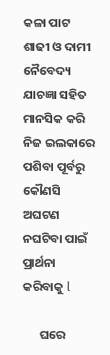କଳା ପାଟ ଶାଢୀ ଓ ଦାମୀ ନୈବେଦ୍ୟ ଯାଚଜ୍ଞା ସହିତ ମାନସିକ କରି ନିଜ ଇଲକାରେ ପଶିବା ପୂର୍ବରୁ କୌଣସି ଅଘଟଣ ନଘଟିବା ପାଇଁ ପ୍ରାର୍ଥନା କରିବାକୁ l

      ଘରେ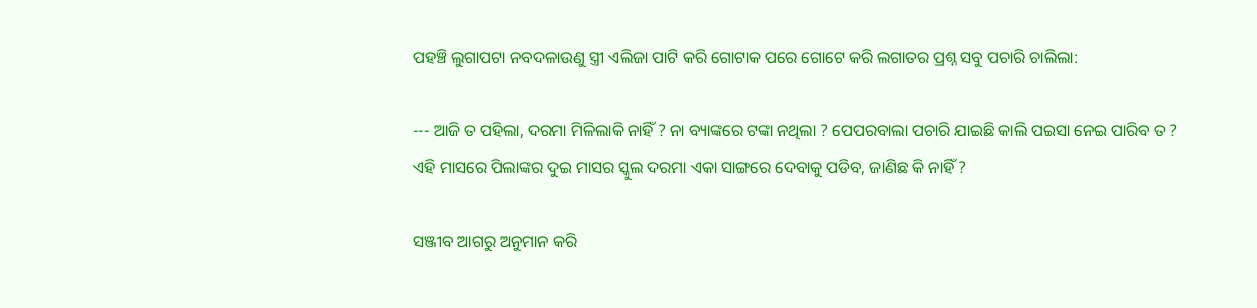ପହଞ୍ଚି ଲୁଗାପଟା ନବଦଳାଉଣୁ ସ୍ତ୍ରୀ ଏଲିଜା ପାଟି କରି ଗୋଟାକ ପରେ ଗୋଟେ କରି ଲଗାତର ପ୍ରଶ୍ନ ସବୁ ପଚାରି ଚାଲିଲା:

--- ଆଜି ତ ପହିଲା, ଦରମା ମିଳିଲାକି ନାହିଁ ? ନା ବ୍ୟାଙ୍କରେ ଟଙ୍କା ନଥିଲା ? ପେପରବାଲା ପଚାରି ଯାଇଛି କାଲି ପଇସା ନେଇ ପାରିବ ତ ? ଏହି ମାସରେ ପିଲାଙ୍କର ଦୁଇ ମାସର ସ୍କୁଲ ଦରମା ଏକା ସାଙ୍ଗରେ ଦେବାକୁ ପଡିବ, ଜାଣିଛ କି ନାହିଁ ?

ସଞ୍ଜୀବ ଆଗରୁ ଅନୁମାନ କରି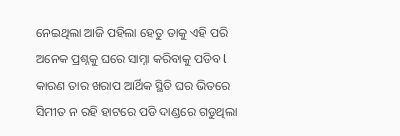ନେଇଥିଲା ଆଜି ପହିଲା ହେତୁ ତାକୁ ଏହି ପରି ଅନେକ ପ୍ରଶ୍ନକୁ ଘରେ ସାମ୍ନା କରିବାକୁ ପଡିବ l କାରଣ ତାର ଖରାପ ଆର୍ଥିକ ସ୍ଥିତି ଘର ଭିତରେ ସିମୀତ ନ ରହି ହାଟରେ ପଡି ଦାଣ୍ଡରେ ଗଡୁଥିଲା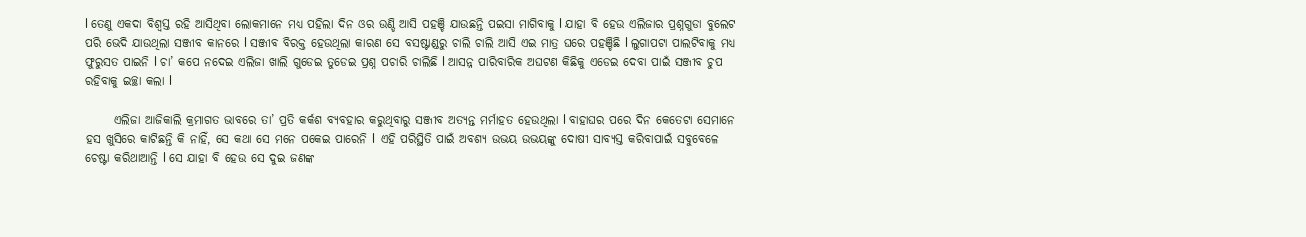l ତେଣୁ ଏକଦା ବିଶ୍ୱସ୍ତ ରହି ଆସିଥିବା ଲୋକମାନେ ମଧ୍ୟ ପହିଲା ଦିନ ଓର ଉଣ୍ଡି ଆସି ପହଞ୍ଚି ଯାଉଛନ୍ତି ପଇସା ମାଗିବାକୁ l ଯାହା ବି ହେଉ ଏଲିଜାର ପ୍ରଶ୍ନଗୁଡା ବୁଲେଟ ପରି ଭେଦି ଯାଉଥିଲା ସଞ୍ଜୀବ କାନରେ l ସଞ୍ଜୀବ ବିରକ୍ତ ହେଉଥିଲା କାରଣ ସେ ବସଷ୍ଟାଣ୍ଡରୁ ଚାଲି ଚାଲି ଆସି ଏଇ ମାତ୍ର ଘରେ ପହଞ୍ଚିଛି l ଲୁଗାପଟା ପାଲଟିବାକୁ ମଧ୍ୟ ଫୁରୁସତ ପାଇନି l ଚା’ କପେ ନଦେଇ ଏଲିଜା ଖାଲି ଗୁଡେଇ ତୁଡେଇ ପ୍ରଶ୍ନ ପଚାରି ଚାଲିଛି l ଆସନ୍ନ ପାରିବାରିକ ଅଘଟଣ କିଛିକୁ ଏଡେଇ ଦେବା ପାଇଁ ସଞ୍ଜୀବ ଚୁପ ରହିବାକୁ ଇଚ୍ଛା କଲା l

      ଏଲିଜା ଆଜିକାଲି କ୍ରମାଗତ ଭାବରେ ତା’ ପ୍ରତି କର୍କଶ ବ୍ୟବହାର କରୁଥିବାରୁ ସଞ୍ଜୀବ ଅତ୍ୟନ୍ତ ମର୍ମାହତ ହେଉଥିଲା l ବାହାଘର ପରେ ଦିନ କେତେଟା ସେମାନେ ହସ ଖୁସିରେ କାଟିଛନ୍ତି କି ନାହିଁ, ସେ କଥା ସେ ମନେ ପକେଇ ପାରେନି l  ଏହି ପରିସ୍ଥିତି ପାଇଁ ଅବଶ୍ୟ ଉଭୟ ଉଭୟଙ୍କୁ ଦୋଷୀ ସାବ୍ୟସ୍ତ କରିବାପାଇଁ ସବୁବେଳେ ଚେଷ୍ଟା କରିଥାଆନ୍ତି l ସେ ଯାହା ବି ହେଉ ସେ ଦୁଇ ଜଣଙ୍କ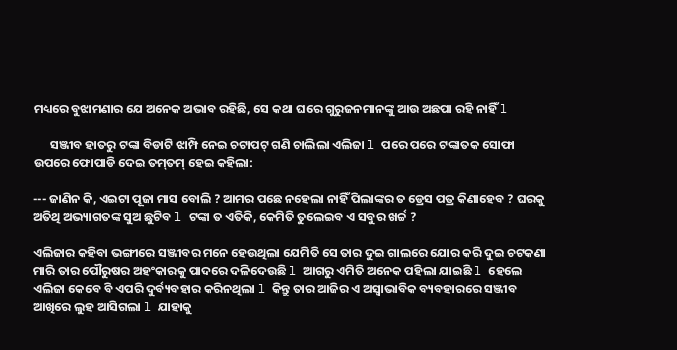ମଧ୍ୟରେ ବୁଝାମଣାର ଯେ ଅନେକ ଅଭାବ ରହିଛି, ସେ କଥା ଘରେ ଗୁରୁଜନମାନଙ୍କୁ ଆଉ ଅଛପା ରହି ନାହିଁ l

      ସଞ୍ଜୀବ ହାତରୁ ଟଙ୍କା ବିଡାଟି ଝାମ୍ପି ନେଇ ଚଟାପଟ୍‌ ଗଣି ଚାଲିଲା ଏଲିଜା l ପରେ ପରେ ଟଙ୍କାତକ ସୋଫା ଉପରେ ଫୋପାଡି ଦେଇ ତମ୍‌ତମ୍‌ ହେଇ କହିଲା:

--- ଜାଣିନ କି, ଏଇଟା ପୂଜା ମାସ ବୋଲି ? ଆମର ପଛେ ନହେଲା ନାହିଁ ପିଲାଙ୍କର ତ ଡ୍ରେସ ପତ୍ର କିଣାହେବ ? ଘରକୁ ଅତିଥି ଅଭ୍ୟାଗତଙ୍କ ସୁଅ ଛୁଟିବ l ଟଙ୍କା ତ ଏତିକି, କେମିତି ତୁଲେଇବ ଏ ସବୁର ଖର୍ଚ୍ଚ ?

ଏଲିଜାର କହିବା ଭଙ୍ଗୀରେ ସଞ୍ଜୀବର ମନେ ହେଉଥିଲା ଯେମିତି ସେ ତାର ଦୁଇ ଗାଲରେ ଯୋର କରି ଦୁଇ ଚଟକଣା ମାରି ତାର ପୌରୁଷର ଅହଂକାରକୁ ପାଦରେ ଦଳିଦେଉଛି l ଆଗରୁ ଏମିତି ଅନେକ ପହିଲା ଯାଇଛି l ହେଲେ ଏଲିଜା କେବେ ବି ଏପରି ଦୁର୍ବ୍ୟବହାର କରିନଥିଲା l କିନ୍ତୁ ତାର ଆଜିର ଏ ଅସ୍ୱାଭାବିକ ବ୍ୟବହାରରେ ସଞ୍ଜୀବ ଆଖିରେ ଲୁହ ଆସିଗଲା l ଯାହାକୁ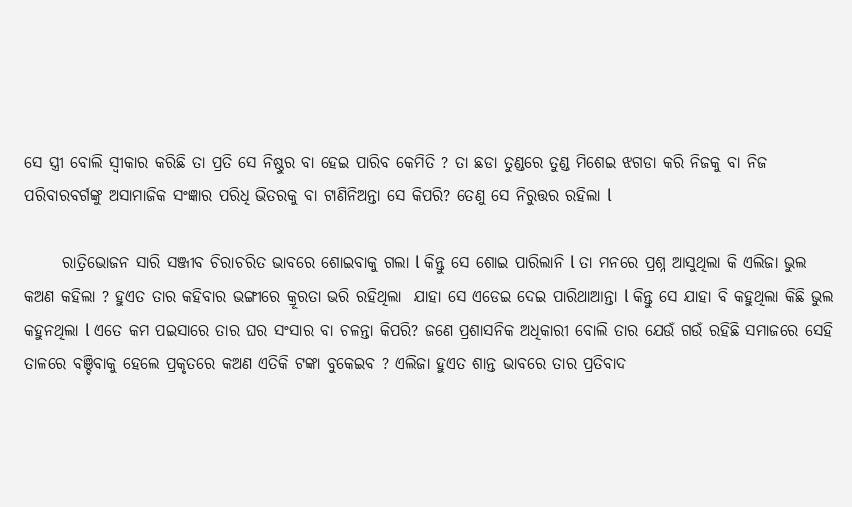ସେ ସ୍ତ୍ରୀ ବୋଲି ସ୍ୱୀକାର କରିଛି ତା ପ୍ରତି ସେ ନିଷ୍ଠୁର ବା ହେଇ ପାରିବ କେମିତି ? ତା ଛଡା ତୁଣ୍ଡରେ ତୁଣ୍ଡ ମିଶେଇ ଝଗଡା କରି ନିଜକୁ ବା ନିଜ ପରିବାରବର୍ଗଙ୍କୁ ଅସାମାଜିକ ସଂଜ୍ଞାର ପରିଧି ଭିତରକୁ ବା ଟାଣିନିଅନ୍ତା ସେ କିପରି? ତେଣୁ ସେ ନିରୁତ୍ତର ରହିଲା l

      ରାତ୍ରିଭୋଜନ ସାରି ସଞ୍ଜୀବ ଚିରାଚରିତ ଭାବରେ ଶୋଇବାକୁ ଗଲା l କିନ୍ତୁ ସେ ଶୋଇ ପାରିଲାନି l ତା ମନରେ ପ୍ରଶ୍ନ ଆସୁଥିଲା କି ଏଲିଜା ଭୁଲ କଅଣ କହିଲା ? ହୁଏତ ତାର କହିବାର ଭଙ୍ଗୀରେ କ୍ରୂରତା ଭରି ରହିଥିଲା  ଯାହା ସେ ଏଡେଇ ଦେଇ ପାରିଥାଆନ୍ତା l କିନ୍ତୁ ସେ ଯାହା ବି କହୁଥିଲା କିଛି ଭୁଲ କହୁନଥିଲା l ଏତେ କମ ପଇସାରେ ତାର ଘର ସଂସାର ବା ଚଳନ୍ତା କିପରି? ଜଣେ ପ୍ରଶାସନିକ ଅଧିକାରୀ ବୋଲି ତାର ଯେଉଁ ଗଉଁ ରହିଛି ସମାଜରେ ସେହି ତାଳରେ ବଞ୍ଚିବାକୁ ହେଲେ ପ୍ରକୃତରେ କଅଣ ଏତିକି ଟଙ୍କା ବୁକେଇବ ? ଏଲିଜା ହୁଏତ ଶାନ୍ତ ଭାବରେ ତାର ପ୍ରତିବାଦ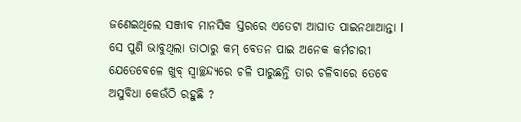ଜଣେଇଥିଲେ ସଞ୍ଜୀବ ମାନସିକ ସ୍ତରରେ ଏତେଟା ଆଘାତ ପାଇନଥାଆନ୍ତା l  ସେ ପୁଣି ଭାବୁଥିଲା ତାଠାରୁ କମ୍ ବେତନ ପାଇ ଅନେକ କର୍ମଚାରୀ ଯେତେବେଳେ ଖୁବ୍‌ ସ୍ୱାଚ୍ଛନ୍ଦ୍ୟରେ ଚଳି ପାରୁଛନ୍ତି ତାର ଚଳିବାରେ ତେବେ ଅସୁବିଧା କେଉଁଠି ରହୁଛି ?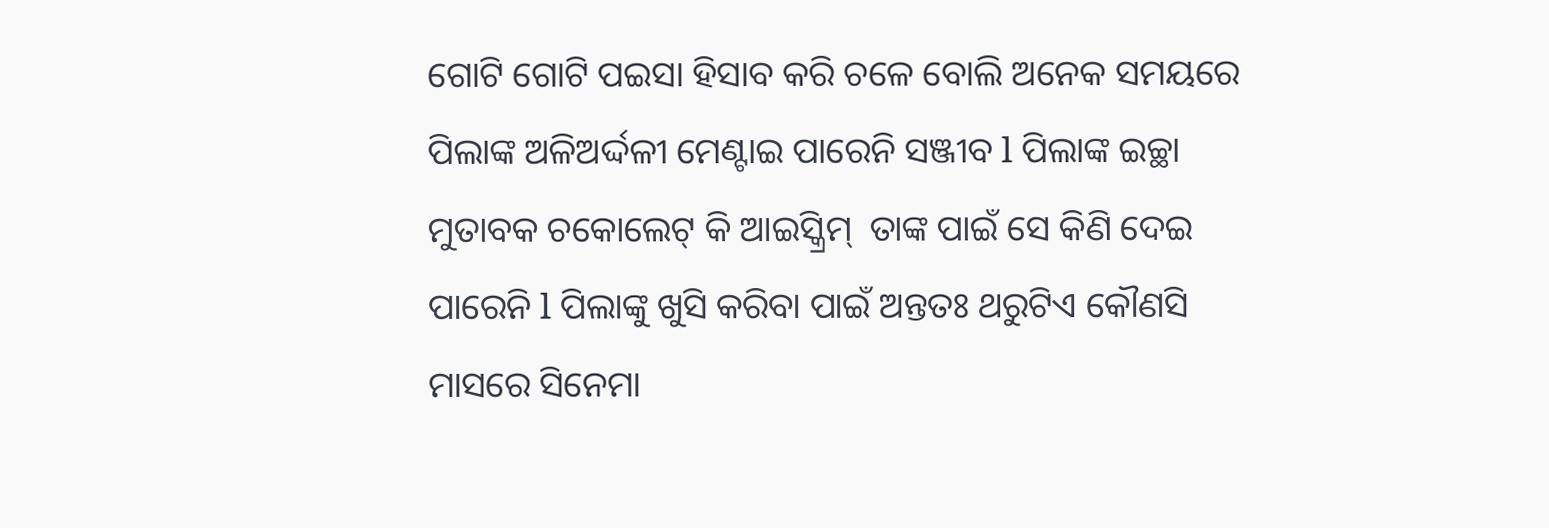ଗୋଟି ଗୋଟି ପଇସା ହିସାବ କରି ଚଳେ ବୋଲି ଅନେକ ସମୟରେ ପିଲାଙ୍କ ଅଳିଅର୍ଦ୍ଦଳୀ ମେଣ୍ଟାଇ ପାରେନି ସଞ୍ଜୀବ l ପିଲାଙ୍କ ଇଚ୍ଛା ମୁତାବକ ଚକୋଲେଟ୍‌ କି ଆଇସ୍କ୍ରିମ୍‌  ତାଙ୍କ ପାଇଁ ସେ କିଣି ଦେଇ ପାରେନି l ପିଲାଙ୍କୁ ଖୁସି କରିବା ପାଇଁ ଅନ୍ତତଃ ଥରୁଟିଏ କୌଣସି ମାସରେ ସିନେମା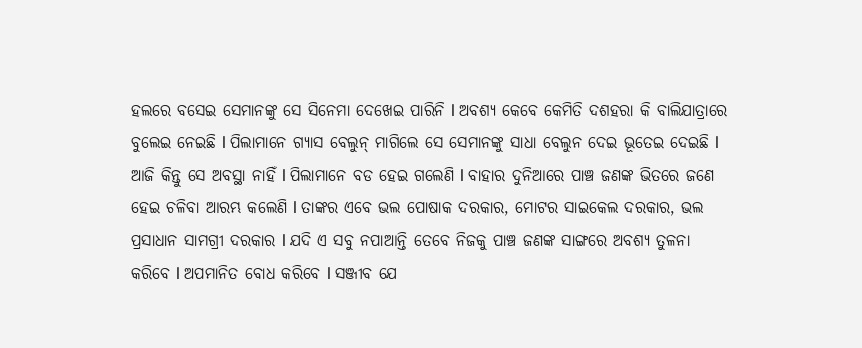ହଲରେ ବସେଇ ସେମାନଙ୍କୁ ସେ ସିନେମା ଦେଖେଇ ପାରିନି l ଅବଶ୍ୟ କେବେ କେମିତି ଦଶହରା କି ବାଲିଯାତ୍ରାରେ ବୁଲେଇ ନେଇଛି l ପିଲାମାନେ ଗ୍ୟାସ ବେଲୁନ୍ ମାଗିଲେ ସେ ସେମାନଙ୍କୁ ସାଧା ବେଲୁନ ଦେଇ ଭୂତେଇ ଦେଇଛି l ଆଜି କିନ୍ତୁ ସେ ଅବସ୍ଥା ନାହିଁ l ପିଲାମାନେ ବଡ ହେଇ ଗଲେଣି l ବାହାର ଦୁନିଆରେ ପାଞ୍ଚ ଜଣଙ୍କ ଭିତରେ ଜଣେ ହେଇ ଚଳିବା ଆରମ୍ଭ କଲେଣି l ତାଙ୍କର ଏବେ ଭଲ ପୋଷାକ ଦରକାର, ମୋଟର ସାଇକେଲ ଦରକାର, ଭଲ ପ୍ରସାଧାନ ସାମଗ୍ରୀ ଦରକାର l ଯଦି ଏ ସବୁ ନପାଆନ୍ତି ତେବେ ନିଜକୁ ପାଞ୍ଚ ଜଣଙ୍କ ସାଙ୍ଗରେ ଅବଶ୍ୟ ତୁଳନା କରିବେ l ଅପମାନିତ ବୋଧ କରିବେ l ସଞ୍ଜୀବ ଯେ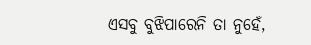ଏସବୁ ବୁଝିପାରେନି ତା ନୁହେଁ,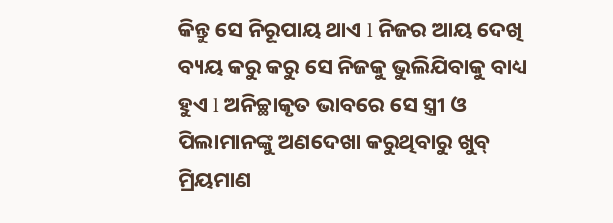କିନ୍ତୁ ସେ ନିରୂପାୟ ଥାଏ l ନିଜର ଆୟ ଦେଖି ବ୍ୟୟ କରୁ କରୁ ସେ ନିଜକୁ ଭୁଲିଯିବାକୁ ବାଧ୍ୟ ହୁଏ l ଅନିଚ୍ଛାକୃତ ଭାବରେ ସେ ସ୍ତ୍ରୀ ଓ ପିଲାମାନଙ୍କୁ ଅଣଦେଖା କରୁଥିବାରୁ ଖୁବ୍‌ ମ୍ରିୟମାଣ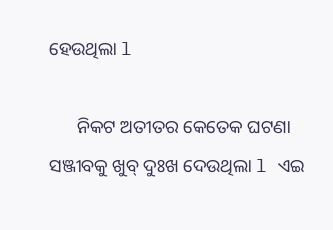ହେଉଥିଲା l

      ନିକଟ ଅତୀତର କେତେକ ଘଟଣା ସଞ୍ଜୀବକୁ ଖୁବ୍‌ ଦୁଃଖ ଦେଉଥିଲା l ଏଇ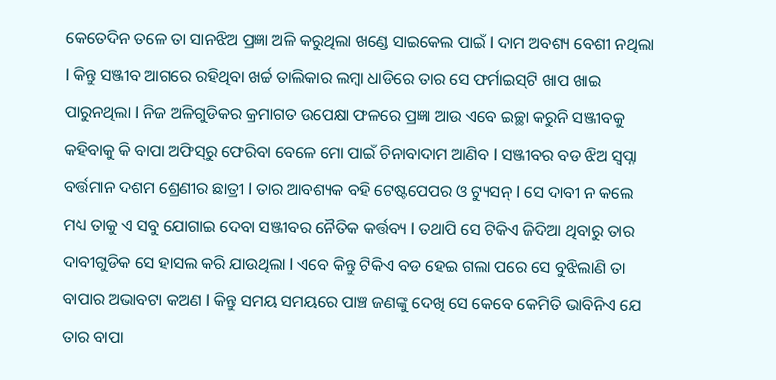କେତେଦିନ ତଳେ ତା ସାନଝିଅ ପ୍ରଜ୍ଞା ଅଳି କରୁଥିଲା ଖଣ୍ଡେ ସାଇକେଲ ପାଇଁ l ଦାମ ଅବଶ୍ୟ ବେଶୀ ନଥିଲା l କିନ୍ତୁ ସଞ୍ଜୀବ ଆଗରେ ରହିଥିବା ଖର୍ଚ୍ଚ ତାଲିକାର ଲମ୍ବା ଧାଡିରେ ତାର ସେ ଫର୍ମାଇସ୍‌ଟି ଖାପ ଖାଇ ପାରୁନଥିଲା l ନିଜ ଅଳିଗୁଡିକର କ୍ରମାଗତ ଉପେକ୍ଷା ଫଳରେ ପ୍ରଜ୍ଞା ଆଉ ଏବେ ଇଚ୍ଛା କରୁନି ସଞ୍ଜୀବକୁ କହିବାକୁ କି ବାପା ଅଫିସ୍‌ରୁ ଫେରିବା ବେଳେ ମୋ ପାଇଁ ଚିନାବାଦାମ ଆଣିବ l ସଞ୍ଜୀବର ବଡ ଝିଅ ସ୍ୱପ୍ନା ବର୍ତ୍ତମାନ ଦଶମ ଶ୍ରେଣୀର ଛାତ୍ରୀ l ତାର ଆବଶ୍ୟକ ବହି ଟେଷ୍ଟପେପର ଓ ଟ୍ୟୁସନ୍ l ସେ ଦାବୀ ନ କଲେ ମଧ୍ୟ ତାକୁ ଏ ସବୁ ଯୋଗାଇ ଦେବା ସଞ୍ଜୀବର ନୈତିକ କର୍ତ୍ତବ୍ୟ l ତଥାପି ସେ ଟିକିଏ ଜିଦିଆ ଥିବାରୁ ତାର ଦାବୀଗୁଡିକ ସେ ହାସଲ କରି ଯାଉଥିଲା l ଏବେ କିନ୍ତୁ ଟିକିଏ ବଡ ହେଇ ଗଲା ପରେ ସେ ବୁଝିଲାଣି ତା ବାପାର ଅଭାବଟା କଅଣ l କିନ୍ତୁ ସମୟ ସମୟରେ ପାଞ୍ଚ ଜଣଙ୍କୁ ଦେଖି ସେ କେବେ କେମିତି ଭାବିନିଏ ଯେ ତାର ବାପା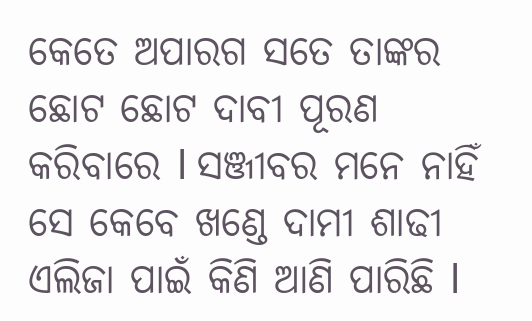କେତେ ଅପାରଗ ସତେ ତାଙ୍କର ଛୋଟ ଛୋଟ ଦାବୀ ପୂରଣ କରିବାରେ l ସଞ୍ଜୀବର ମନେ ନାହିଁ ସେ କେବେ ଖଣ୍ଡେ ଦାମୀ ଶାଢୀ ଏଲିଜା ପାଇଁ କିଣି ଆଣି ପାରିଛି l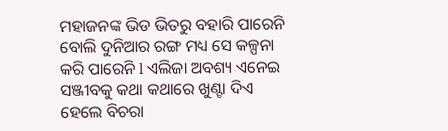ମହାଜନଙ୍କ ଭିଡ ଭିତରୁ ବହାରି ପାରେନି ବୋଲି ଦୁନିଆର ରଙ୍ଗ ମଧ୍ୟ ସେ କଳ୍ପନା କରି ପାରେନି l ଏଲିଜା ଅବଶ୍ୟ ଏନେଇ ସଞ୍ଜୀବକୁ କଥା କଥାରେ ଖୁଣ୍ଟା ଦିଏ ହେଲେ ବିଚରା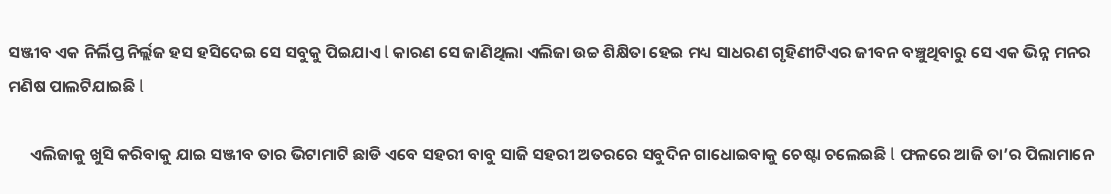ସଞ୍ଜୀବ ଏକ ନିର୍ଲିପ୍ତ ନିର୍ଲ୍ଲଜ ହସ ହସିଦେଇ ସେ ସବୁକୁ ପିଇଯାଏ l କାରଣ ସେ ଜାଣିଥିଲା ଏଲିଜା ଉଚ୍ଚ ଶିକ୍ଷିତା ହେଇ ମଧ୍ୟ ସାଧରଣ ଗୃହିଣୀଟିଏର ଜୀବନ ବଞ୍ଚୁଥିବାରୁ ସେ ଏକ ଭିନ୍ନ ମନର ମଣିଷ ପାଲଟିଯାଇଛି l

      ଏଲିଜାକୁ ଖୁସି କରିବାକୁ ଯାଇ ସଞ୍ଜୀବ ତାର ଭିଟାମାଟି ଛାଡି ଏବେ ସହରୀ ବାବୁ ସାଜି ସହରୀ ଅତରରେ ସବୁଦିନ ଗାଧୋଇବାକୁ ଚେଷ୍ଟା ଚଲେଇଛି l ଫଳରେ ଆଜି ତା’ର ପିଲାମାନେ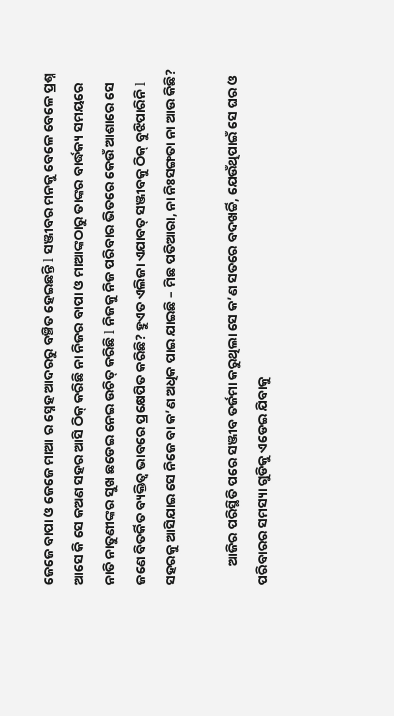ଜେଜେ ବାପା ଓ ଜେଜେ ମାଆ ର ସ୍ନେହ ଆଦରରୁ ବଞ୍ଚିତ ହେଇଛନ୍ତି l ସଞ୍ଜୀବର ମନକୁ ବେଳେ ବେଳେ ପ୍ରଶ୍ନ ଆସେ କି ସେ କଅଣ ସହର ଆସି ଠିକ୍‌ କରିଛି ନା ନିଜର ବାପା ଓ ମାଆଙ୍କଠାରୁ ତାଙ୍କର ବାର୍ଦ୍ଧକ୍ୟ ସମୟରେ ନାତି ନାତୁଣୀଙ୍କର ସୁଖ ଛଡେଇ ନେଇ ଉଚିତ୍‌ କରିଛି l ନିଜକୁ ନିଜ ପରିବାର ଭିତରେ କେଉଁ ଆଶାରେ ସେ ଜଣେ ବିତର୍କିତ ବ୍ୟକ୍ତିତ୍ୱ ଭାବରେ ପ୍ରକ୍ଷେପିତ କରିଛି? ହୁଏତ ଏଲିଜା ଏଯାବତ୍‌ ସଞ୍ଜୀବକୁ ଠିକ୍‌ ବୁଝିପାରିନି l ସହରକୁ ଆସିଯାଇ ସେ ନିଜେ ବା କ’ଣ ଅଧିକ ପାଇ ଯାଇଛି – ମିଛ ପତିଆରା, ନା ନିଃସଙ୍ଗତା ନା ଆଉ କିଛି?

      ଆଜିର ପରିସ୍ଥିତି ପରେ ସଞ୍ଜୀବ ତର୍ଜମା କରୁଥିଲା ସେ କ’ଣ ସତରେ ବଦଖର୍ଚ୍ଚି, ଯେଉଁଥିପାଇଁ ସେ ଘର ଓ ପରିବାରର ସମସ୍ୟା ଗୁଡିକୁ ଏଡେଇ ଯିବାକୁ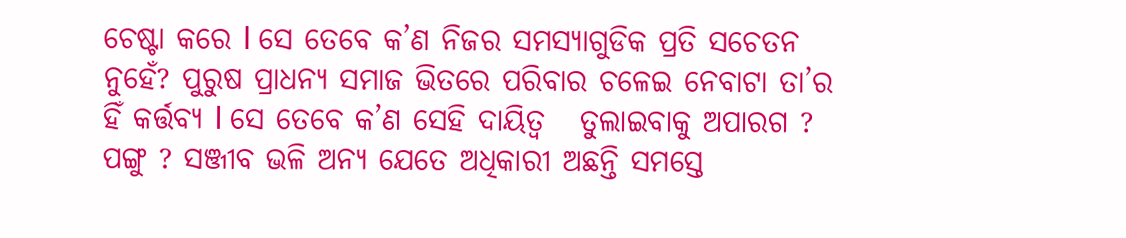ଚେଷ୍ଟା କରେ l ସେ ତେବେ କ’ଣ ନିଜର ସମସ୍ୟାଗୁଡିକ ପ୍ରତି ସଚେତନ ନୁହେଁ? ପୁରୁଷ ପ୍ରାଧନ୍ୟ ସମାଜ ଭିତରେ ପରିବାର ଚଳେଇ ନେବାଟା ତା’ର ହିଁ କର୍ତ୍ତବ୍ୟ l ସେ ତେବେ କ’ଣ ସେହି ଦାୟିତ୍ୱ   ତୁଲାଇବାକୁ ଅପାରଗ ? ପଙ୍ଗୁ ? ସଞ୍ଜୀବ ଭଳି ଅନ୍ୟ ଯେତେ ଅଧିକାରୀ ଅଛନ୍ତି ସମସ୍ତେ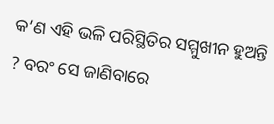କ’ଣ ଏହି ଭଳି ପରିସ୍ଥିତିର ସମ୍ମୁଖୀନ ହୁଅନ୍ତି ? ବରଂ ସେ ଜାଣିବାରେ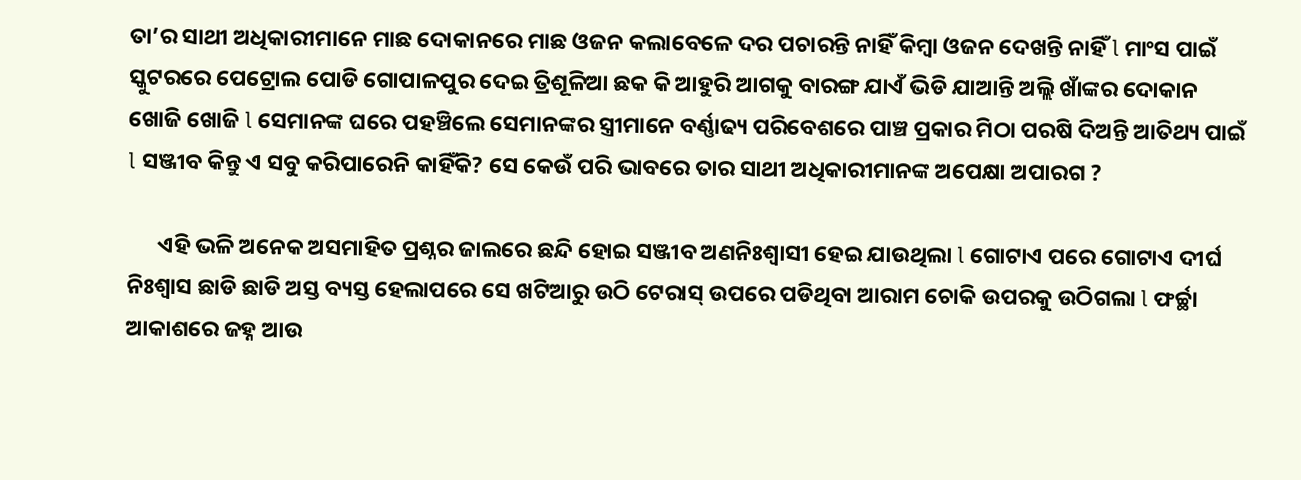ତା’ର ସାଥୀ ଅଧିକାରୀମାନେ ମାଛ ଦୋକାନରେ ମାଛ ଓଜନ କଲାବେଳେ ଦର ପଚାରନ୍ତି ନାହିଁ କିମ୍ବା ଓଜନ ଦେଖନ୍ତି ନାହିଁ l ମାଂସ ପାଇଁ ସ୍କୁଟରରେ ପେଟ୍ରୋଲ ପୋଡି ଗୋପାଳପୁର ଦେଇ ତ୍ରିଶୂଳିଆ ଛକ କି ଆହୁରି ଆଗକୁ ବାରଙ୍ଗ ଯାଏଁ ଭିଡି ଯାଆନ୍ତି ଅଲ୍ଲି ଖାଁଙ୍କର ଦୋକାନ ଖୋଜି ଖୋଜି l ସେମାନଙ୍କ ଘରେ ପହଞ୍ଚିଲେ ସେମାନଙ୍କର ସ୍ତ୍ରୀମାନେ ବର୍ଣ୍ଣାଢ୍ୟ ପରିବେଶରେ ପାଞ୍ଚ ପ୍ରକାର ମିଠା ପରଷି ଦିଅନ୍ତି ଆତିଥ୍ୟ ପାଇଁ l ସଞ୍ଜୀବ କିନ୍ତୁ ଏ ସବୁ କରିପାରେନି କାହିଁକି? ସେ କେଉଁ ପରି ଭାବରେ ତାର ସାଥୀ ଅଧିକାରୀମାନଙ୍କ ଅପେକ୍ଷା ଅପାରଗ ?

      ଏହି ଭଳି ଅନେକ ଅସମାହିତ ପ୍ରଶ୍ନର ଜାଲରେ ଛନ୍ଦି ହୋଇ ସଞ୍ଜୀବ ଅଣନିଃଶ୍ୱାସୀ ହେଇ ଯାଉଥିଲା l ଗୋଟାଏ ପରେ ଗୋଟାଏ ଦୀର୍ଘ ନିଃଶ୍ୱାସ ଛାଡି ଛାଡି ଅସ୍ତ ବ୍ୟସ୍ତ ହେଲାପରେ ସେ ଖଟିଆରୁ ଉଠି ଟେରାସ୍‌ ଉପରେ ପଡିଥିବା ଆରାମ ଚୋକି ଉପରକୁ ଉଠିଗଲା l ଫର୍ଚ୍ଛା ଆକାଶରେ ଜହ୍ନ ଆଉ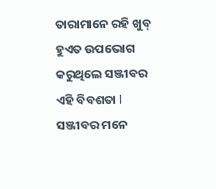ତାରାମାନେ ରହି ଖୁବ୍‌ ହୁଏତ ଉପଭୋଗ କରୁଥିଲେ ସଞ୍ଜୀବର ଏହି ବିବଶତା l ସଞ୍ଜୀବର ମନେ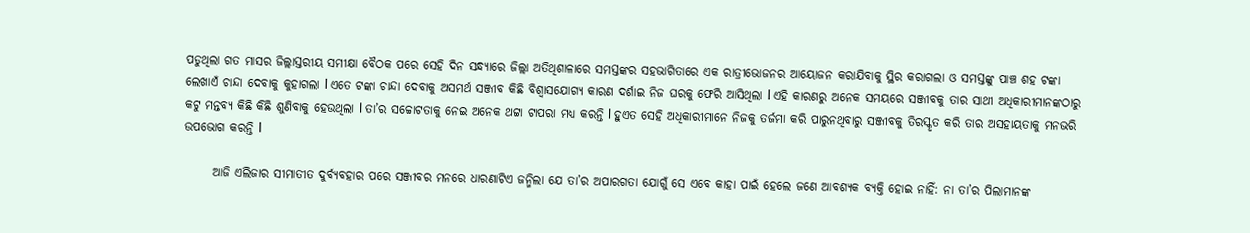ପଡୁଥିଲା ଗତ ମାସର ଜିଲ୍ଲାସ୍ତରୀୟ ସମୀକ୍ଷା ବୈଠକ ପରେ ସେହି ଦିନ ସନ୍ଧ୍ୟାରେ ଜିଲ୍ଲା ଅତିଥିଶାଳାରେ ସମସ୍ତଙ୍କର ସହଭାଗିତାରେ ଏକ ରାତ୍ରୀଭୋଜନର ଆୟୋଜନ କରାଯିବାକୁ ସ୍ଥିର କରାଗଲା ଓ ସମସ୍ତଙ୍କୁ ପାଞ୍ଚ ଶହ ଟଙ୍କା ଲେଖାଏଁ ଚାନ୍ଦା ଦେବାକୁ କୁହାଗଲା l ଏତେ ଟଙ୍କା ଚାନ୍ଦା ଦେବାକୁ ଅସମର୍ଥ ସଞ୍ଜୀବ କିଛି ବିଶ୍ୱାସଯୋଗ୍ୟ କାରଣ ଦର୍ଶାଇ ନିଜ ଘରକୁ ଫେରି ଆସିଥିଲା l ଏହି କାରଣରୁ ଅନେକ ସମୟରେ ସଞ୍ଜୀବକୁ ତାର ସାଥୀ ଅଧିକାରୀମାନଙ୍କଠାରୁ କଟୁ ମନ୍ତବ୍ୟ କିଛି କିଛି ଶୁଣିବାକୁ ହେଉଥିଲା l ତା’ର ସଚ୍ଚୋଟତାକୁ ନେଇ ଅନେକ ଥଟ୍ଟା ଟାପରା ମଧ୍ୟ କରନ୍ତି l ହୁଏତ ସେହି ଅଧିକାରୀମାନେ ନିଜକୁ ତର୍ଜମା କରି ପାରୁନଥିବାରୁ ସଞ୍ଜୀବକୁ ତିରସ୍କୃତ କରି ତାର ଅସହାୟତାକୁ ମନଭରି ଉପଭୋଗ କରନ୍ତି l

      ଆଜି ଏଲିଜାର ସୀମାତୀତ ଦୁର୍ବ୍ୟବହାର ପରେ ସଞ୍ଜୀବର ମନରେ ଧାରଣାଟିଏ ଜନ୍ମିଲା ଯେ ତା’ର ଅପାରଗତା ଯୋଗୁଁ ସେ ଏବେ କାହା ପାଇଁ ହେଲେ ଜଣେ ଆବଶ୍ୟକ ବ୍ୟକ୍ତି ହୋଇ ନାହିଁ: ନା ତା’ର ପିଲାମାନଙ୍କ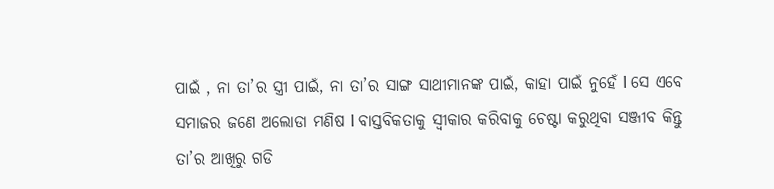ପାଇଁ , ନା ତା’ର ସ୍ତ୍ରୀ ପାଇଁ, ନା ତା’ର ସାଙ୍ଗ ସାଥୀମାନଙ୍କ ପାଇଁ, କାହା ପାଇଁ ନୁହେଁ l ସେ ଏବେ ସମାଜର ଜଣେ ଅଲୋଡା ମଣିଷ l ବାସ୍ତବିକତାକୁ ସ୍ୱୀକାର କରିବାକୁ ଚେଷ୍ଟା କରୁଥିବା ସଞ୍ଜୀବ କିନ୍ତୁ ତା’ର ଆଖିରୁ ଗଡି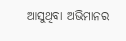ଆସୁଥିବା ଅଭିମାନର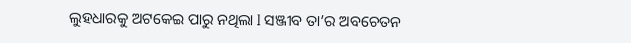ଲୁହଧାରକୁ ଅଟକେଇ ପାରୁ ନଥିଲା l ସଞ୍ଜୀବ ତା’ର ଅବଚେତନ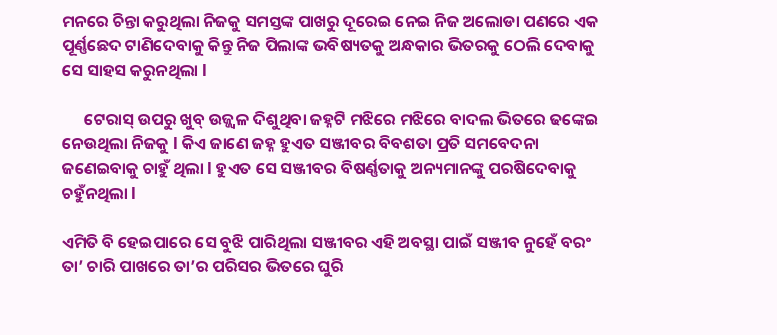ମନରେ ଚିନ୍ତା କରୁଥିଲା ନିଜକୁ ସମସ୍ତଙ୍କ ପାଖରୁ ଦୂରେଇ ନେଇ ନିଜ ଅଲୋଡା ପଣରେ ଏକ ପୂର୍ଣ୍ଣଛେଦ ଟାଣିଦେବାକୁ କିନ୍ତୁ ନିଜ ପିଲାଙ୍କ ଭବିଷ୍ୟତକୁ ଅନ୍ଧକାର ଭିତରକୁ ଠେଲି ଦେବାକୁ ସେ ସାହସ କରୁନଥିଲା l

      ଟେରାସ୍‌ ଉପରୁ ଖୁବ୍‌ ଉଜ୍ଜ୍ୱଳ ଦିଶୁଥିବା ଜହ୍ନଟି ମଝିରେ ମଝିରେ ବାଦଲ ଭିତରେ ଢଙ୍କେଇ ନେଉଥିଲା ନିଜକୁ l କିଏ ଜାଣେ ଜହ୍ନ ହୁଏତ ସଞ୍ଜୀବର ବିବଶତା ପ୍ରତି ସମବେଦନା ଜଣେଇବାକୁ ଚାହୁଁ ଥିଲା l ହୁଏତ ସେ ସଞ୍ଜୀବର ବିଷର୍ଣ୍ଣତାକୁ ଅନ୍ୟମାନଙ୍କୁ ପରଷିଦେବାକୁ ଚହୁଁନଥିଲା l

ଏମିତି ବି ହେଇପାରେ ସେ ବୁଝି ପାରିଥିଲା ସଞ୍ଜୀବର ଏହି ଅବସ୍ଥା ପାଇଁ ସଞ୍ଜୀବ ନୁହେଁ ବରଂ ତା’ ଚାରି ପାଖରେ ତା’ର ପରିସର ଭିତରେ ଘୁରି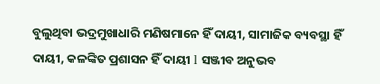ବୁଲୁଥିବା ଭଦ୍ରମୁଖାଧାରି ମଣିଷମାନେ ହିଁ ଦାୟୀ, ସାମାଜିକ ବ୍ୟବସ୍ଥା ହିଁ ଦାୟୀ, କଳଙ୍କିତ ପ୍ରଶାସନ ହିଁ ଦାୟୀ l ସଞ୍ଜୀବ ଅନୁଭବ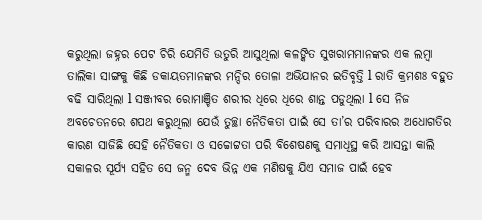କରୁଥିଲା ଜହ୍ନର ପେଟ ଚିରି ଯେମିତି ଉତୁରି ଆସୁଥିଲା କଳଙ୍କିତ ସୁଖରାମମାନଙ୍କର ଏକ ଲମ୍ବା ତାଲିକା ସାଙ୍ଗକୁ କିଛି ଡକାୟତମାନଙ୍କର ମନ୍ଦିର ତୋଳା ଅଭିଯାନର ଇତିବୃତ୍ତି l ରାତି କ୍ରମଶଃ ବହୁତ ବଢି ସାରିଥିଲା l ସଞ୍ଜୀବର ରୋମାଞ୍ଚିତ ଶରୀର ଧିରେ ଧିରେ ଶାନ୍ତ ପଡୁଥିଲା l ସେ ନିଜ ଅବଚେତନରେ ଶପଥ କରୁଥିଲା ଯେଉଁ ତୁଚ୍ଛା ନୈତିକତା ପାଇଁ ସେ ତା’ର ପରିବାରର ଅଧୋଗତିର କାରଣ ସାଜିଛି ସେହି ନୈତିକତା ଓ ସଚ୍ଚୋଟ୍ଟତା ପରି ବିଶେଷଣକୁ ସମାଧିସ୍ଥ କରି ଆସନ୍ତା କାଲି ସକାଳର ସୂର୍ଯ୍ୟ ସହିତ ସେ ଜନ୍ମ ଦେବ ଭିନ୍ନ ଏକ ମଣିଷକୁ ଯିଏ ସମାଜ ପାଇଁ ହେବ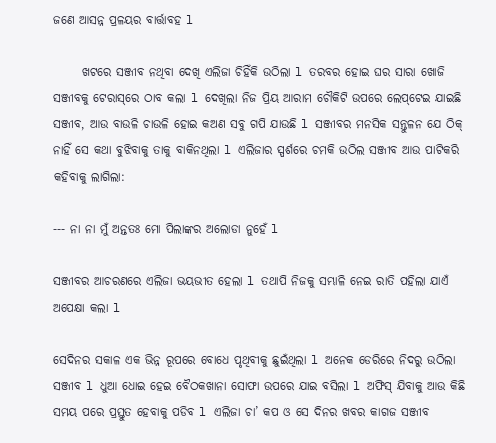ଜଣେ ଆସନ୍ନ ପ୍ରଳୟର ବାର୍ତ୍ତାବହ l

      ଖଟରେ ସଞ୍ଜୀବ ନଥିବା ଦେଖି ଏଲିଜା ଚିହିଁକି ଉଠିଲା l ତରବର ହୋଇ ଘର ସାରା ଖୋଜି ସଞ୍ଜୀବକୁ ଟେରାସ୍‌ରେ ଠାବ କଲା l ଦେଖିଲା ନିଜ ପ୍ରିୟ ଆରାମ ଚୌକିଟି ଉପରେ ଲେପ୍‌ଟେଇ ଯାଇଛି ସଞ୍ଜୀବ, ଆଉ ବାଉଳି ଚାଉଳି ହୋଇ କଅଣ ସବୁ ଗପି ଯାଉଛି l ସଞ୍ଜୀବର ମନସିକ ସନ୍ତୁଳନ ଯେ ଠିକ୍‌ ନାହିଁ ସେ କଥା ବୁଝିବାକୁ ତାକୁ ବାକିନଥିଲା l ଏଲିଜାର ସ୍ପର୍ଶରେ ଚମକି ଉଠିଲ ସଞ୍ଜୀବ ଆଉ ପାଟିକରି କହିବାକୁ ଲାଗିଲା:

--- ନା ନା ମୁଁ ଅନ୍ତତଃ ମୋ ପିଲାଙ୍କର ଅଲୋଡା ନୁହେଁ l

ସଞ୍ଜୀବର ଆଚରଣରେ ଏଲିଜା ଭୟଭୀତ ହେଲା l ତଥାପି ନିଜକୁ ସମ୍ଭାଳି ନେଇ ରାତି ପହିଲା ଯାଏଁ ଅପେକ୍ଷା କଲା l

ସେଦିନର ସକାଳ ଏକ ଭିନ୍ନ ରୂପରେ ବୋଧେ ପୃଥିବୀକୁ ଛୁଇଁଥିଲା l ଅନେକ ଡେରିରେ ନିଦରୁ ଉଠିଲା ସଞ୍ଜୀବ l ଧୁଆ ଧୋଇ ହେଇ ବୈଠକଖାନା ସୋଫା ଉପରେ ଯାଇ ବସିଲା l ଅଫିସ୍‌ ଯିବାକୁ ଆଉ କିଛି ସମୟ ପରେ ପ୍ରସ୍ତୁତ ହେବାକୁ ପଡିବ l ଏଲିଜା ଚା’ କପ ଓ ସେ ଦିନର ଖବର କାଗଜ ସଞ୍ଜୀବ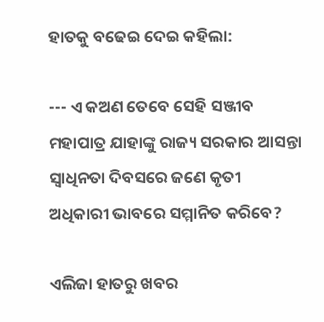ହାତକୁ ବଢେଇ ଦେଇ କହିଲା:

--- ଏ କଅଣ ତେବେ ସେହି ସଞ୍ଜୀବ ମହାପାତ୍ର ଯାହାଙ୍କୁ ରାଜ୍ୟ ସରକାର ଆସନ୍ତା ସ୍ୱାଧିନତା ଦିବସରେ ଜଣେ କୃତୀ ଅଧିକାରୀ ଭାବରେ ସମ୍ମାନିତ କରିବେ?

ଏଲିଜା ହାତରୁ ଖବର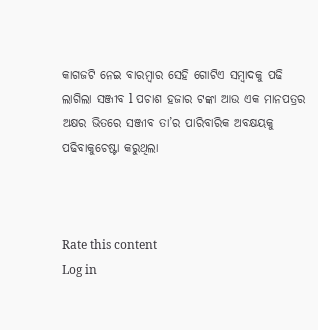କାଗଜଟି ନେଇ ବାରମ୍ବାର ସେହି ଗୋଟିଏ ସମ୍ବାଦକୁ ପଢି ଲାଗିଲା ସଞ୍ଜୀବ l ପଚାଶ ହଜାର ଟଙ୍କା ଆଉ ଏକ ମାନପତ୍ରର ଅକ୍ଷର ଭିତରେ ସଞ୍ଜୀବ ତା’ର ପାରିବାରିକ ଅବକ୍ଷୟକୁ ପଢିବାକୁଚେଷ୍ଟା କରୁଥିଲା



Rate this content
Log in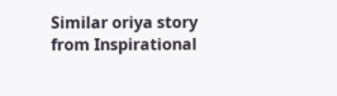Similar oriya story from Inspirational